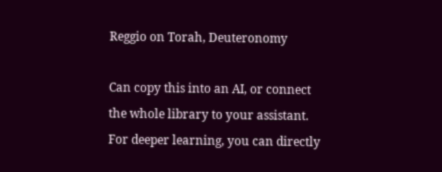Reggio on Torah, Deuteronomy

Can copy this into an AI, or connect the whole library to your assistant. For deeper learning, you can directly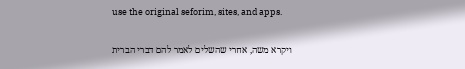use the original seforim, sites, and apps.

ויקרא משה, אחרי שהשלים לאמר להם דברי הברית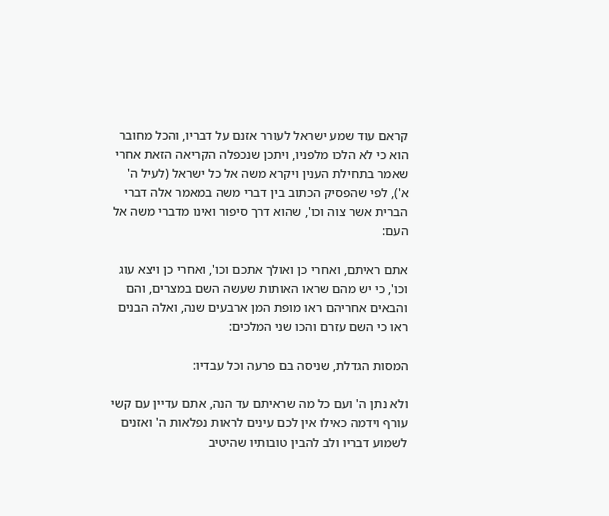קראם עוד שמע ישראל לעורר אזנם על דבריו, והכל מחובר הוא כי לא הלכו מלפניו, ויתכן שנכפלה הקריאה הזאת אחרי שאמר בתחילת הענין ויקרא משה אל כל ישראל (לעיל ה' א'), לפי שהפסיק הכתוב בין דברי משה במאמר אלה דברי הברית אשר צוה וכו', שהוא דרך סיפור ואינו מדברי משה אל העם:

אתם ראיתם, ואחרי כן ואולך אתכם וכו', ואחרי כן ויצא עוג וכו', כי יש מהם שראו האותות שעשה השם במצרים, והם והבאים אחריהם ראו מופת המן ארבעים שנה, ואלה הבנים ראו כי השם עזרם והכו שני המלכים:

המסות הגדלת, שניסה בם פרעה וכל עבדיו:

ולא נתן ה' ועם כל מה שראיתם עד הנה, אתם עדיין עם קשי עורף וידמה כאילו אין לכם עינים לראות נפלאות ה' ואזנים לשמוע דבריו ולב להבין טובותיו שהיטיב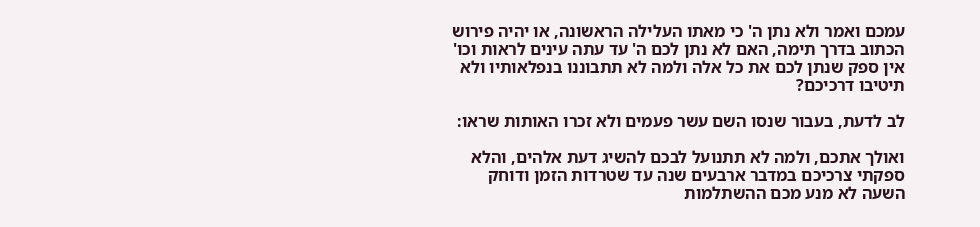עמכם ואמר ולא נתן ה' כי מאתו העלילה הראשונה, או יהיה פירוש הכתוב בדרך תימה, האם לא נתן לכם ה' עד עתה עינים לראות וכו' אין ספק שנתן לכם את כל אלה ולמה לא תתבוננו בנפלאותיו ולא תיטיבו דרכיכם?

לב לדעת, בעבור שנסו השם עשר פעמים ולא זכרו האותות שראו:

ואולך אתכם, ולמה לא תתנועל לבכם להשיג דעת אלהים, והלא ספקתי צרכיכם במדבר ארבעים שנה עד שטרדות הזמן ודוחק השעה לא מנע מכם ההשתלמות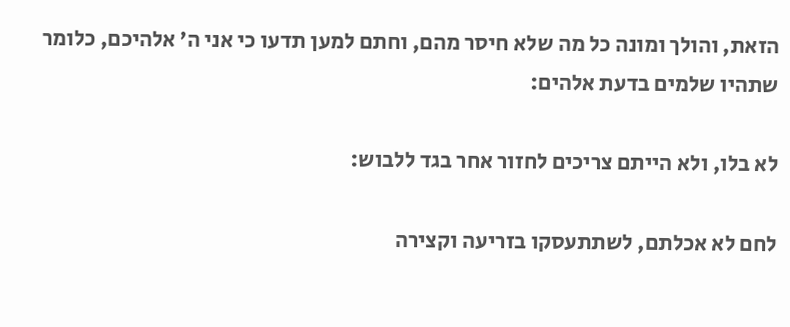הזאת, והולך ומונה כל מה שלא חיסר מהם, וחתם למען תדעו כי אני ה' אלהיכם, כלומר שתהיו שלמים בדעת אלהים:

לא בלו, ולא הייתם צריכים לחזור אחר בגד ללבוש:

לחם לא אכלתם, לשתתעסקו בזריעה וקצירה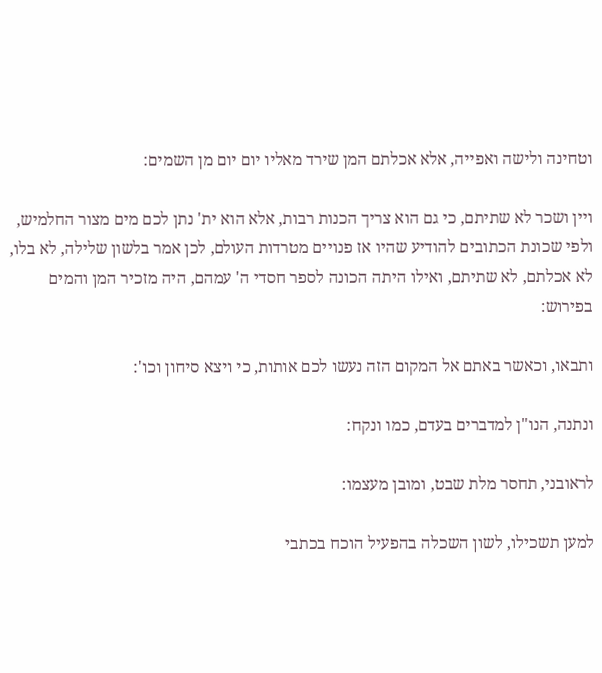וטחינה ולישה ואפייה, אלא אכלתם המן שירד מאליו יום יום מן השמים:

ויין ושכר לא שתיתם, כי גם הוא צריך הכנות רבות, אלא הוא ית' נתן לכם מים מצור החלמיש, ולפי שכונת הכתובים להודיע שהיו אז פנויים מטרדות העולם, לכן אמר בלשון שלילה, לא בלו, לא אכלתם, לא שתיתם, ואילו היתה הכונה לספר חסדי ה' עמהם, היה מזכיר המן והמים בפירוש:

ותבאו, וכאשר באתם אל המקום הזה נעשו לכם אותות, כי ויצא סיחון וכו':

ונתנה, הנו"ן למדברים בעדם, כמו ונקח:

לראובני, תחסר מלת שבט, ומובן מעצמו:

למען תשכילו, לשון השכלה בהפעיל הוכח בכתבי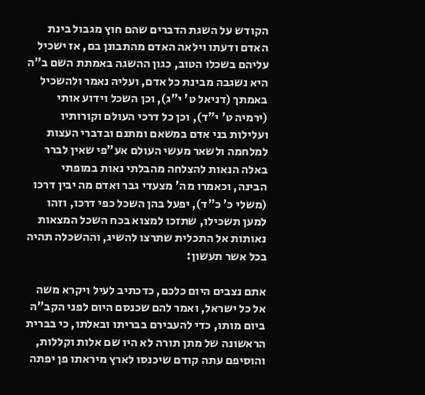הקודש על השגת הדברים שהם חוץ מגבול בינת האדם ודעתו וילאה האדם מהתבונן בם, אז ישכיל עליהם בשכלו הטוב, כגון ההשגה באמתת השם ב"ה היא נשגבה מבינת כל אדם, ועליה נאמר ולהשכיל באמתך (דניאל ט' י"ג), וכן השכל וידוע אותי (ירמיה ט' י"ד), וכן כל דרכי העולם וקורותיו ועלילות בני אדם במשאם ומתנם ובדברי העצות למלחמה ולשאר מעשי העולם אע"פי שאין לברר באלה הנאות להצלחה מהבלתי נאות במופתי הבינה, וכאמרו מה' מצעדי גבר ואדם מה יבין דרכו (משלי כ' כ"ד), יפעל בהן השכל כפי דרכו, וזהו למען תשכילו, שתזכו למצוא בכח השכל המצאות נאותות אל התכלית שתרצו להשיג, וההשכלה תהיה בכל אשר תעשון:

אתם נצבים היום כלכם, כדכתיב לעיל ויקרא משה אל כל ישראל, ואמר להם שכנסם היום לפני הקב"ה ביום מותו, כדי להעבירם בבריתו ובאלתו, כי בברית הראשונה של מתן תורה לא היו שם אלות וקללות, והוסיפם עתה קודם שיכנסו לארץ מיראתו פן יפתה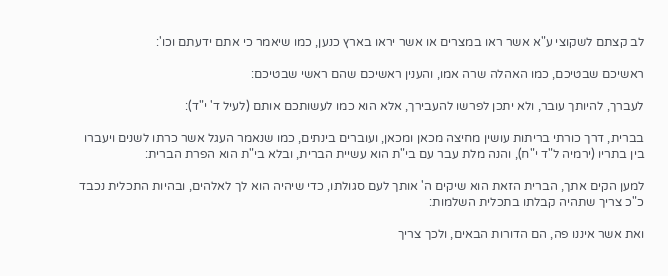לב קצתם לשקוצי ע"א אשר ראו במצרים או אשר יראו בארץ כנען, כמו שיאמר כי אתם ידעתם וכו':

ראשיכם שבטיכם, כמו האהלה שרה אמו, והענין ראשיכם שהם ראשי שבטיכם:

לעברך, להיותך עובר, ולא יתכן לפרשו להעבירך, אלא הוא כמו לעשותכם אותם (לעיל ד' י"ד):

בברית, דרך כורתי בריתות עושין מחיצה מכאן ומכאן, ועוברים בינתים, כמו שנאמר העגל אשר כרתו לשנים ויעברו בין בתריו (ירמיה ל"ד י"ח), והנה מלת עבר עם בי"ת הוא עשיית הברית, ובלא בי"ת הוא הפרת הברית:

למען הקים אתך, הברית הזאת הוא שיקים ה' אותך לעם סגולתו, כדי שיהיה הוא לך לאלהים, ובהיות התכלית נכבד כ"כ צריך שתהיה קבלתו בתכלית השלמות:

ואת אשר איננו פה, הם הדורות הבאים, ולכך צריך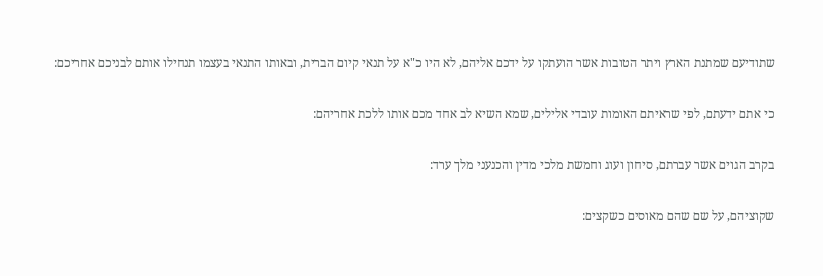שתודיעם שמתנת הארץ ויתר הטובות אשר הועתקו על ידכם אליהם, לא היו כ"א על תנאי קיום הברית, ובאותו התנאי בעצמו תנחילו אותם לבניכם אחריכם:

כי אתם ידעתם, לפי שראיתם האומות עובדי אלילים, שמא השיא לב אחד מכם אותו ללכת אחריהם:

בקרב הגוים אשר עברתם, סיחון ועוג וחמשת מלכי מדין והכנעני מלך ערד:

שקוציהם, על שם שהם מאוסים כשקצים: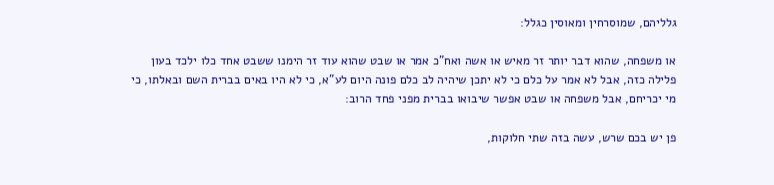גלליהם, שמוסרחין ומאוסין כגלל:

או משפחה, שהוא דבר יותר זר מאיש או אשה ואח"כ אמר או שבט שהוא עוד זר הימנו ששבט אחד כלו ילכד בעון פלילה כזה, אבל לא אמר על כלם כי לא יתכן שיהיה לב כלם פונה היום לע"א, כי לא היו באים בברית השם ובאלתו, כי מי יכריחם, אבל משפחה או שבט אפשר שיבואו בברית מפני פחד הרוב:

פן יש בכם שרש, עשה בזה שתי חלוקות,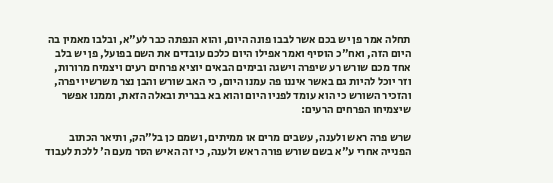תחלה אמר פן יש בכם אשר לבבו פונה היום, והוא הנפתה כבר לע"א, ובלבו מאמין בה היום הזה, ואח"כ הוסיף ואמר אפילו היום כלכם עובדים את השם בפועל, פן יש בלב אחד מכם שורש רע שיפרה וישגה ובימים הבאים יוציא פרחים רעים ויצמיח מרורות, וזר יוכל להיות גם באשר איננו פה עמנו היום, כי האב שורש והבן נצר משרשיו יפרה, והזכיר השורש כי הוא עומד לפניו היום והוא בא בברית ובאלה הזאת, וממנו אפשר שיצמיחו הפרחים הרעים:

שרש פרה ראש ולענה, עשבים מרים או ממיתים, ושמם כן בל"הק, ותיאר הכתוב הפנייה אחרי ע"א בשם שורש פורה ראש ולענה, כי זה האיש הסר מעם ה' ללכת לעבוד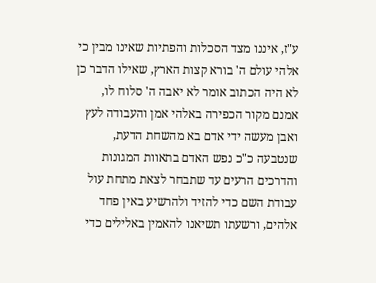ע"ז, איננו מצד הסכלות והפתיות שאינו מבין כי אלהי עולם ה' בורא קצות הארץ, שאילו הדבר כן לא היה הכתוב אומר לא יאבה ה' סלוח לו, אמנם מקור הכפירה באלהי אמן והעבודה לעץ ואבן מעשה ידי אדם בא מהשחת הדעת, שנטבעה כ"כ נפש האדם בתאוות המגונות והדרכים הרעים עד שתבחר לצאת מתחת עול עבודת השם כדי להזיד ולהרשיע באין פחד אלהים, ורשעתו תשיאנו להאמין באלילים כדי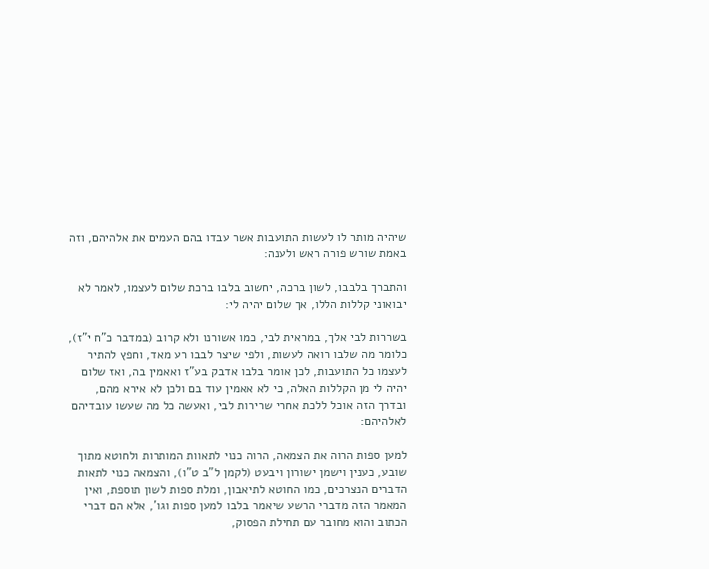שיהיה מותר לו לעשות התועבות אשר עבדו בהם העמים את אלהיהם, וזה באמת שורש פורה ראש ולענה:

והתברך בלבבו, לשון ברכה, יחשוב בלבו ברכת שלום לעצמו, לאמר לא יבואוני קללות הללו, אך שלום יהיה לי:

בשררות לבי אלך, במראית לבי, כמו אשורנו ולא קרוב (במדבר כ"ח י"ז), כלומר מה שלבו רואה לעשות, ולפי שיצר לבבו רע מאד, וחפץ להתיר לעצמו כל התועבות, לכן אומר בלבו אדבק בע"ז ואאמין בה, ואז שלום יהיה לי מן הקללות האלה, כי לא אאמין עוד בם ולכן לא אירא מהם, ובדרך הזה אוכל ללכת אחרי שרירות לבי, ואעשה כל מה שעשו עובדיהם לאלהיהם:

למען ספות הרוה את הצמאה, הרוה כנוי לתאוות המותרות ולחוטא מתוך שובע, כענין וישמן ישורון ויבעט (לקמן ל"ב ט"ו), והצמאה כנוי לתאות הדברים הנצרכים, כמו החוטא לתיאבון, ומלת ספות לשון תוספת, ואין המאמר הזה מדברי הרשע שיאמר בלבו למען ספות וגו', אלא הם דברי הכתוב והוא מחובר עם תחילת הפסוק,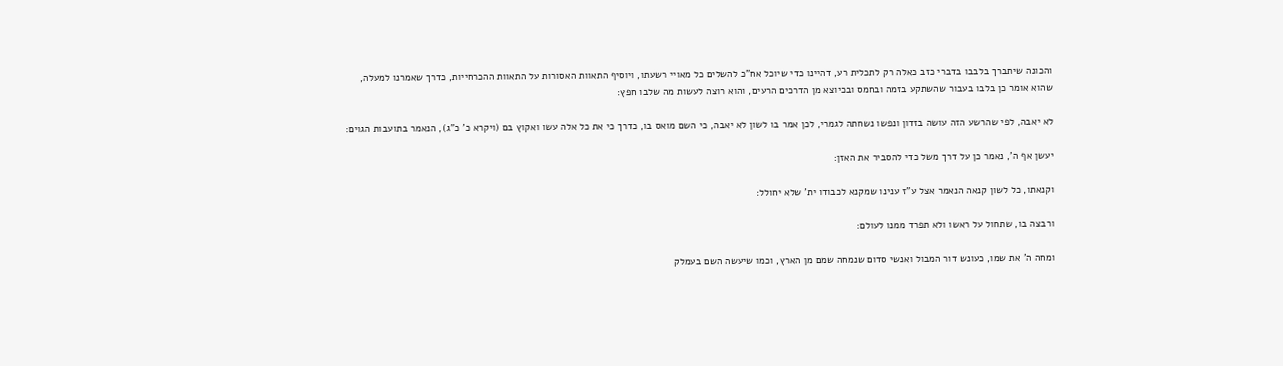והכונה שיתברך בלבבו בדברי כזב כאלה רק לתכלית רע, דהיינו כדי שיוכל אח"כ להשלים כל מאויי רשעתו, ויוסיף התאוות האסורות על התאוות ההכרחייות, כדרך שאמרנו למעלה, שהוא אומר כן בלבו בעבור שהשתקע בזמה ובחמס ובכיוצא מן הדרכים הרעים, והוא רוצה לעשות מה שלבו חפץ:

לא יאבה, לפי שהרשע הזה עושה בזדון ונפשו נשחתה לגמרי, לכן אמר בו לשון לא יאבה, כי השם מואס בו, כדרך כי את כל אלה עשו ואקוץ בם (ויקרא כ' כ"ג), הנאמר בתועבות הגוים:

יעשן אף ה', נאמר כן על דרך משל כדי להסביר את האזן:

וקנאתו, כל לשון קנאה הנאמר אצל ע"ז ענינו שמקנא לכבודו ית' שלא יחולל:

ורבצה בו, שתחול על ראשו ולא תפרד ממנו לעולם:

ומחה ה' את שמו, כעונש דור המבול ואנשי סדום שנמחה שמם מן הארץ, וכמו שיעשה השם בעמלק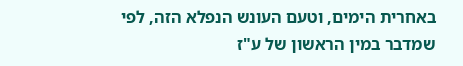באחרית הימים, וטעם העונש הנפלא הזה, לפי שמדבר במין הראשון של ע"ז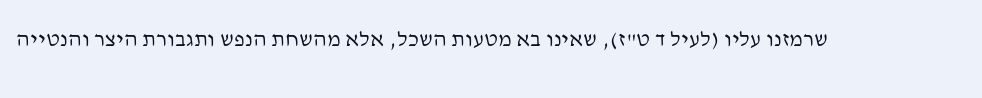שרמזנו עליו (לעיל ד ט"ז), שאינו בא מטעות השכל, אלא מהשחת הנפש ותגבורת היצר והנטייה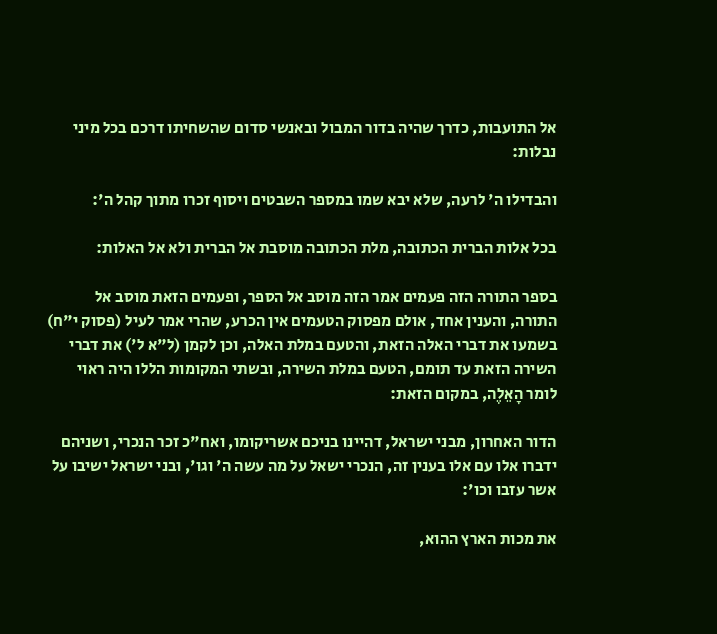אל התועבות, כדרך שהיה בדור המבול ובאנשי סדום שהשחיתו דרכם בכל מיני נבלות:

והבדילו ה' לרעה, שלא יבא שמו במספר השבטים ויסוף זכרו מתוך קהל ה':

בכל אלות הברית הכתובה, מלת הכתובה מוסבת אל הברית ולא אל האלות:

בספר התורה הזה פעמים אמר הזה מוסב אל הספר, ופעמים הזאת מוסב אל התורה, והענין אחד, אולם מפסוק הטעמים אין הכרע, שהרי אמר לעיל (פסוק י"ח) בשמעו את דברי האלה הזאת, והטעם במלת האלה, וכן לקמן (ל"א ל') את דברי השירה הזאת עד תומם, הטעם במלת השירה, ובשתי המקומות הללו היה ראוי לומר הָאֵלֶה, במקום הזאת:

הדור האחרון, מבני ישראל, דהיינו בניכם אשריקומו, ואח"כ זכר הנכרי, ושניהם ידברו אלו עם אלו בענין זה, הנכרי ישאל על מה עשה ה' וגו', ובני ישראל ישיבו על אשר עזבו וכו':

את מכות הארץ ההוא,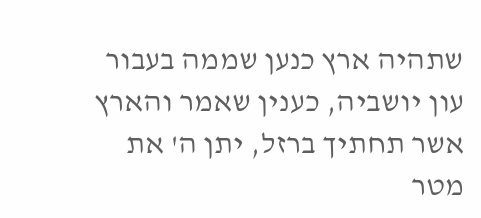שתהיה ארץ כנען שממה בעבור עון יושביה, כענין שאמר והארץ אשר תחתיך ברזל, יתן ה' את מטר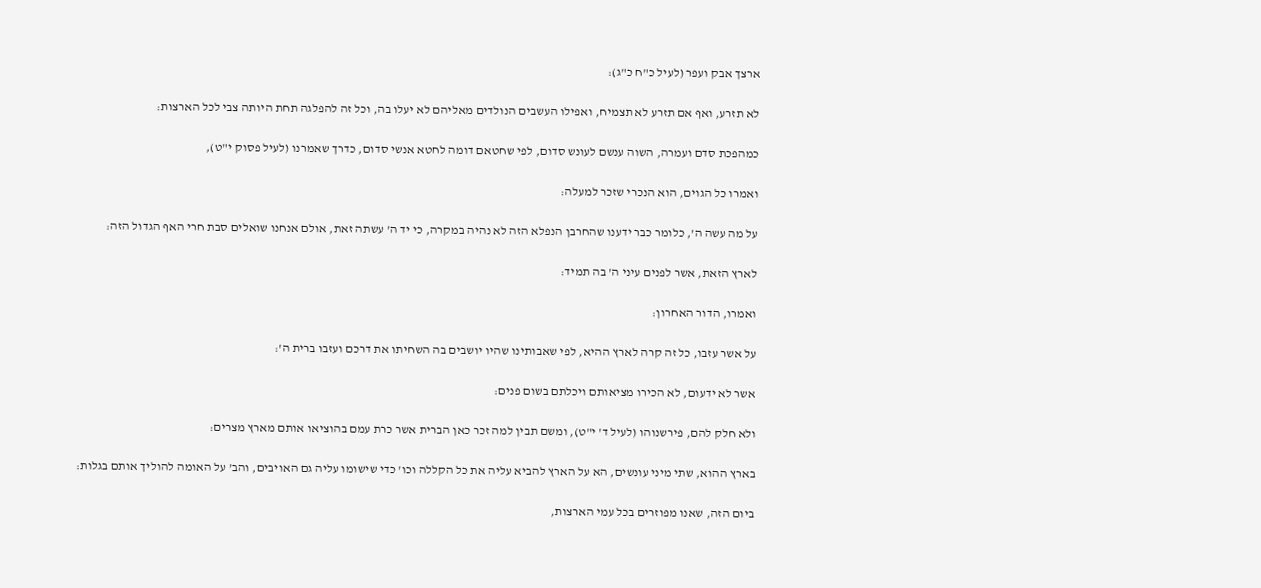ארצך אבק ועפר (לעיל כ"ח כ"ג):

לא תזרע, ואף אם תזרע לא תצמיח, ואפילו העשבים הנולדים מאליהם לא יעלו בה, וכל זה להפלגה תחת היותה צבי לכל הארצות:

כמהפכת סדם ועמרה, השוה ענשם לעונש סדום, לפי שחטאם דומה לחטא אנשי סדום, כדרך שאמרנו (לעיל פסוק י"ט),

ואמרו כל הגוים, הוא הנכרי שזכר למעלה:

על מה עשה ה', כלומר כבר ידענו שהחרבן הנפלא הזה לא נהיה במקרה, כי יד ה' עשתה זאת, אולם אנחנו שואלים סבת חרי האף הגדול הזה:

לארץ הזאת, אשר לפנים עיני ה' בה תמיד:

ואמרו, הדור האחרון:

על אשר עזבו, כל זה קרה לארץ ההיא, לפי שאבותינו שהיו יושבים בה השחיתו את דרכם ועזבו ברית ה':

אשר לא ידעום, לא הכירו מציאותם ויכלתם בשום פנים:

ולא חלק להם, פירשנוהו (לעיל ד' י"ט), ומשם תבין למה זכר כאן הברית אשר כרת עמם בהוציאו אותם מארץ מצרים:

בארץ ההוא, שתי מיני עונשים, הא על הארץ להביא עליה את כל הקללה וכו' כדי שישומו עליה גם האויבים, והב' על האומה להוליך אותם בגלות:

ביום הזה, שאנו מפוזרים בכל עמי הארצות,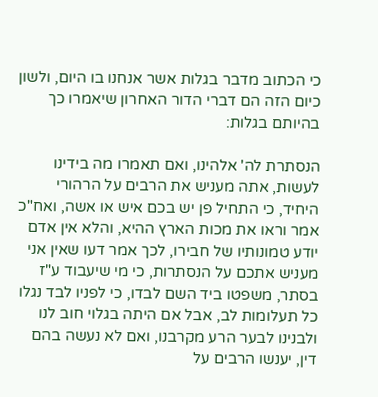כי הכתוב מדבר בגלות אשר אנחנו בו היום, ולשון כיום הזה הם דברי הדור האחרון שיאמרו כך בהיותם בגלות:

הנסתרת לה' אלהינו, ואם תאמרו מה בידינו לעשות, אתה מעניש את הרבים על הרהורי היחיד, כי התחיל פן יש בכם איש או אשה, ואח"כ אמר וראו את מכות הארץ ההיא, והלא אין אדם יודע טמונותיו של חבירו, לכך אמר דעו שאין אני מעניש אתכם על הנסתרות, כי מי שיעבוד ע"ז בסתר, משפטו ביד השם לבדו, כי לפניו לבד נגלו כל תעלומות לב, אבל אם היתה בגלוי חוב לנו ולבנינו לבער הרע מקרבנו, ואם לא נעשה בהם דין, יענשו הרבים על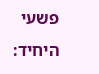פשעי היחיד: